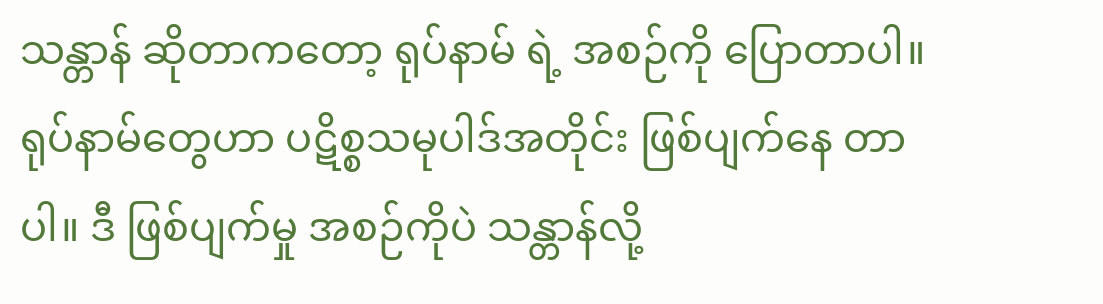သန္တာန် ဆိုတာကတော့ ရုပ်နာမ် ရဲ့ အစဉ်ကို ပြောတာပါ။ ရုပ်နာမ်တွေဟာ ပဋိစ္စသမုပါဒ်အတိုင်း ဖြစ်ပျက်နေ တာပါ။ ဒီ ဖြစ်ပျက်မှု အစဉ်ကိုပဲ သန္တာန်လို့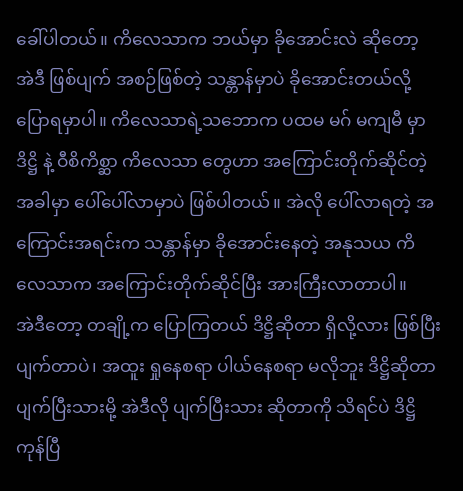ခေါ်ပါတယ်။ ကိလေသာက ဘယ်မှာ ခိုအောင်းလဲ ဆိုတော့ အဲဒီ ဖြစ်ပျက် အစဉ်ဖြစ်တဲ့ သန္တာန်မှာပဲ ခိုအောင်းတယ်လို့ ပြောရမှာပါ။ ကိလေသာရဲ့သဘောက ပထမ မဂ် မကျမီ မှာ ဒိဋ္ဌိ နဲ့ ဝီစိကိစ္ဆာ ကိလေသာ တွေဟာ အကြောင်းတိုက်ဆိုင်တဲ့အခါမှာ ပေါ်ပေါ်လာမှာပဲ ဖြစ်ပါတယ်။ အဲလို ပေါ်လာရတဲ့ အကြောင်းအရင်းက သန္တာန်မှာ ခိုအောင်းနေတဲ့ အနုသယ ကိလေသာက အကြောင်းတိုက်ဆိုင်ပြီး အားကြီးလာတာပါ။
အဲဒီတော့ တချို့က ပြောကြတယ် ဒိဋ္ဌိဆိုတာ ရှိလို့လား ဖြစ်ပြီးပျက်တာပဲ၊ အထူး ရှုနေစရာ ပါယ်နေစရာ မလိုဘူး ဒိဋ္ဌိဆိုတာ ပျက်ပြီးသားမို့ အဲဒီလို ပျက်ပြီးသား ဆိုတာကို သိရင်ပဲ ဒိဋ္ဌိ ကုန်ပြီ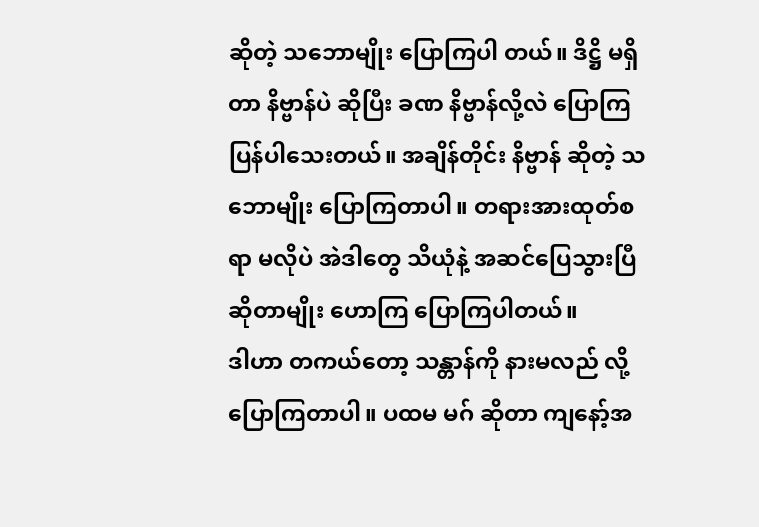ဆိုတဲ့ သဘောမျိုး ပြောကြပါ တယ်။ ဒိဋ္ဌိ မရှိတာ နိဗ္ဗာန်ပဲ ဆိုပြီး ခဏ နိဗ္ဗာန်လို့လဲ ပြောကြပြန်ပါသေးတယ်။ အချိန်တိုင်း နိဗ္ဗာန် ဆိုတဲ့ သဘောမျိုး ပြောကြတာပါ။ တရားအားထုတ်စရာ မလိုပဲ အဲဒါတွေ သိယုံနဲ့ အဆင်ပြေသွားပြီ ဆိုတာမျိုး ဟောကြ ပြောကြပါတယ်။
ဒါဟာ တကယ်တော့ သန္တာန်ကို နားမလည် လို့ ပြောကြတာပါ။ ပထမ မဂ် ဆိုတာ ကျနော့်အ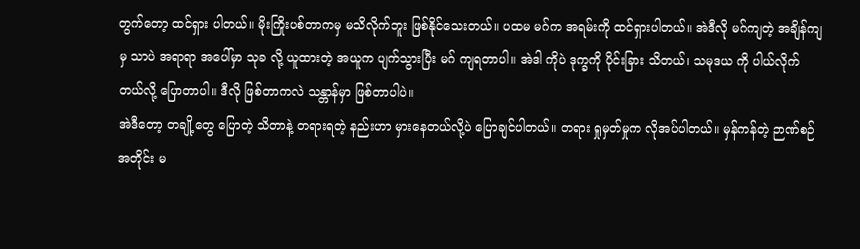တွက်တော့ ထင်ရှား ပါတယ်။ မိုးကြိုးပစ်တာကမှ မသိလိုက်ဘူး ဖြစ်နိုင်သေးတယ်။ ပထမ မဂ်က အရမ်းကို ထင်ရှားပါတယ်။ အဲဒီလို မဂ်ကျတဲ့ အချိန်ကျမှ သာပဲ အရာရာ အပေါ်မှာ သုခ လို့ ယူထားတဲ့ အယူက ပျက်သွားပြီး မဂ် ကျရတာပါ။ အဲဒါ ကိုပဲ ဒုက္ခကို ပိုင်းခြား သိတယ်၊ သမုဒယ ကို ပါယ်လိုက်တယ်လို့ ပြောတာပါ။ ဒီလို ဖြစ်တာကလဲ သန္တာန်မှာ ဖြစ်တာပါပဲ။
အဲဒီတော့ တချို့တွေ ပြောတဲ့ သိတာနဲ့ တရားရတဲ့ နည်းဟာ မှားနေတယ်လို့ပဲ ပြောချင်ပါတယ်။ တရား ရှုမှတ်မှုက လိုအပ်ပါတယ်။ မှန်ကန်တဲ့ ဉာဏ်စဉ်အတိုင်း မ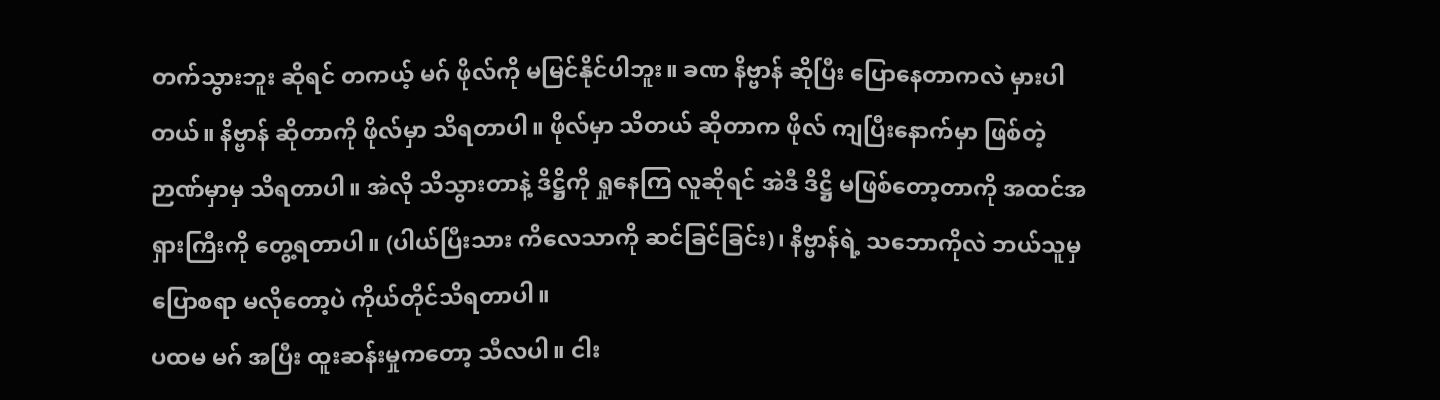တက်သွားဘူး ဆိုရင် တကယ့် မဂ် ဖိုလ်ကို မမြင်နိုင်ပါဘူး။ ခဏ နိဗ္ဗာန် ဆိုပြီး ပြောနေတာကလဲ မှားပါတယ်။ နိဗ္ဗာန် ဆိုတာကို ဖိုလ်မှာ သိရတာပါ။ ဖိုလ်မှာ သိတယ် ဆိုတာက ဖိုလ် ကျပြီးနောက်မှာ ဖြစ်တဲ့ ဉာဏ်မှာမှ သိရတာပါ။ အဲလို သိသွားတာနဲ့ ဒိဋ္ဌိကို ရှုနေကြ လူဆိုရင် အဲဒီ ဒိဋ္ဌိ မဖြစ်တော့တာကို အထင်အရှားကြီးကို တွေ့ရတာပါ။ (ပါယ်ပြီးသား ကိလေသာကို ဆင်ခြင်ခြင်း)၊ နိဗ္ဗာန်ရဲ့ သဘောကိုလဲ ဘယ်သူမှ ပြောစရာ မလိုတော့ပဲ ကိုယ်တိုင်သိရတာပါ။
ပထမ မဂ် အပြီး ထူးဆန်းမှုကတော့ သီလပါ။ ငါး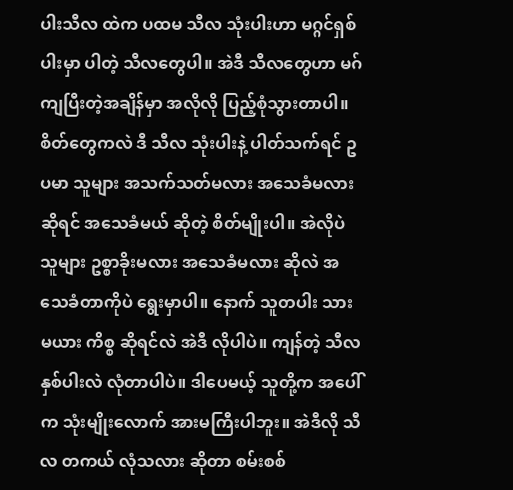ပါးသီလ ထဲက ပထမ သီလ သုံးပါးဟာ မဂ္ဂင်ရှစ်ပါးမှာ ပါတဲ့ သီလတွေပါ။ အဲဒီ သီလတွေဟာ မဂ်ကျပြီးတဲ့အချိန်မှာ အလိုလို ပြည့်စုံသွားတာပါ။ စိတ်တွေကလဲ ဒီ သီလ သုံးပါးနဲ့ ပါတ်သက်ရင် ဥပမာ သူများ အသက်သတ်မလား အသေခံမလား ဆိုရင် အသေခံမယ် ဆိုတဲ့ စိတ်မျိုးပါ။ အဲလိုပဲ သူများ ဥစ္စာခိုးမလား အသေခံမလား ဆိုလဲ အသေခံတာကိုပဲ ရွေးမှာပါ။ နောက် သူတပါး သားမယား ကိစ္စ ဆိုရင်လဲ အဲဒီ လိုပါပဲ။ ကျန်တဲ့ သီလ နှစ်ပါးလဲ လုံတာပါပဲ။ ဒါပေမယ့် သူတို့က အပေါ်က သုံးမျိုးလောက် အားမကြီးပါဘူး။ အဲဒီလို သီလ တကယ် လုံသလား ဆိုတာ စမ်းစစ်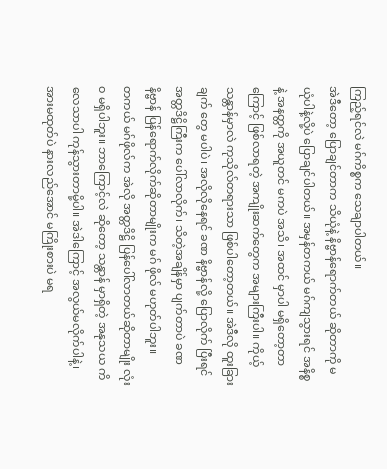ကြည့်ရင်လဲ မဂ်ကိစ္စက သေချာပါတယ်။
အဲဒီတော့ ပြောချင်တာက သိယုံနဲ့ နိဗ္ဗာန်ရောက်တယ် ဆိုတာကို မယုံပါနဲ့လို့ပဲ ပြောချင်ပါတယ်။ အမှန်တကယ် မဂ်ကျသွားရင် အနိစ္စ နဲ့ အနတ္တကို အယူတင် မကပဲ အသိ၊ အထင် မှာပါ မရှိတော့တာကြောင့် ဖြစ်လာရတဲ့ အကျိုးဆက်တွေက အများကြီးပါ။ ကိုယ့် သန္တာန်မှာလဲ ကုသိုလ်တရားသာ ဖြစ်ပါတော့တယ်။ အဲဒီလို ထူးခြားချက် တွေ မပါပဲ၊ အလိုလိုနေရင် ခဏ နိဗ္ဗာန်လို့ ပြောလိုက် ပြီးရင် အတ္တဒိဋ္ဌိကြီးက ပေါ်လာလိုက်၊ သိတဲ့အချိန်မှာ ပျက်တာပဲ ခဏ နိဗ္ဗာန် ပြန်ရောက်လိုက်ဆိုတာမျိုးက မဂ် ဖိုလ် မဟုတ်ပါဘူး။
တကယ် မဂ်ဖိုလ်က အဲလို အတ္တဒိဋ္ဌိ ပြန်ပေါ်လာတယ်ဆိုတာမျိုး လုံးဝ မရှိပါဘူး။ ဘာကြောင့်လဲ ဆိုတော့ သန္တာန် မှာရှိတဲ့ အနုသယ ကိလေသာပါ ကုန်သွားတာမို့ပါ။ အဲဒါကြောင့် အလွယ်မလိုက်ပါနဲ့၊ အားမထုတ်ပဲ နားလည်အောင် မကြိုးစားပဲ မရ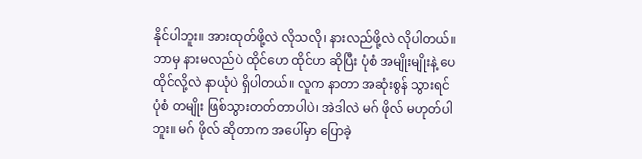နိုင်ပါဘူး။ အားထုတ်ဖို့လဲ လိုသလို၊ နားလည်ဖို့လဲ လိုပါတယ်။ ဘာမှ နားမလည်ပဲ ထိုင်ဟေ ထိုင်ဟ ဆိုပြီး ပုံစံ အမျိုးမျိုးနဲ့ ပေထိုင်လို့လဲ နာယုံပဲ ရှိပါတယ်။ လူက နာတာ အဆုံးစွန် သွားရင် ပုံစံ တမျိုး ဖြစ်သွားတတ်တာပါပဲ၊ အဲဒါလဲ မဂ် ဖိုလ် မဟုတ်ပါဘူး။ မဂ် ဖိုလ် ဆိုတာက အပေါ်မှာ ပြောခဲ့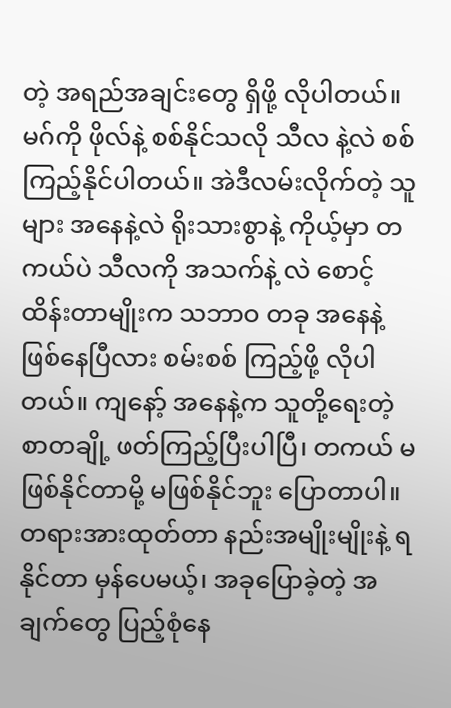တဲ့ အရည်အချင်းတွေ ရှိဖို့ လိုပါတယ်။
မဂ်ကို ဖိုလ်နဲ့ စစ်နိုင်သလို သီလ နဲ့လဲ စစ်ကြည့်နိုင်ပါတယ်။ အဲဒီလမ်းလိုက်တဲ့ သူများ အနေနဲ့လဲ ရိုးသားစွာနဲ့ ကိုယ့်မှာ တကယ်ပဲ သီလကို အသက်နဲ့ လဲ စောင့်ထိန်းတာမျိုးက သဘာဝ တခု အနေနဲ့ ဖြစ်နေပြီလား စမ်းစစ် ကြည့်ဖို့ လိုပါတယ်။ ကျနော့် အနေနဲ့က သူတို့ရေးတဲ့ စာတချို့ ဖတ်ကြည့်ပြီးပါပြီ၊ တကယ် မဖြစ်နိုင်တာမို့ မဖြစ်နိုင်ဘူး ပြောတာပါ။ တရားအားထုတ်တာ နည်းအမျိုးမျိုးနဲ့ ရနိုင်တာ မှန်ပေမယ့်၊ အခုပြောခဲ့တဲ့ အချက်တွေ ပြည့်စုံနေ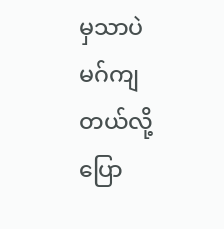မှသာပဲ မဂ်ကျတယ်လို့ ပြော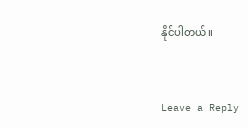နိုင်ပါတယ်။


Leave a Reply